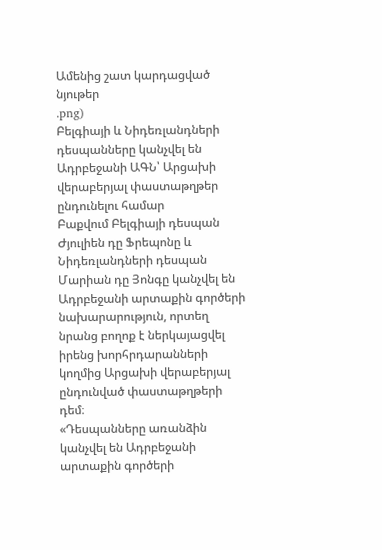Ամենից շատ կարդացված նյութեր
.png)
Բելգիայի և Նիդեռլանդների դեսպանները կանչվել են Ադրբեջանի ԱԳՆ՝ Արցախի վերաբերյալ փաստաթղթեր ընդունելու համար
Բաքվում Բելգիայի դեսպան Ժյուլիեն դը Ֆրեպոնը և Նիդեռլանդների դեսպան Մարիան դը Յոնգը կանչվել են Ադրբեջանի արտաքին գործերի նախարարություն, որտեղ նրանց բողոք է ներկայացվել իրենց խորհրդարանների կողմից Արցախի վերաբերյալ ընդունված փաստաթղթերի դեմ։
«Դեսպանները առանձին կանչվել են Ադրբեջանի արտաքին գործերի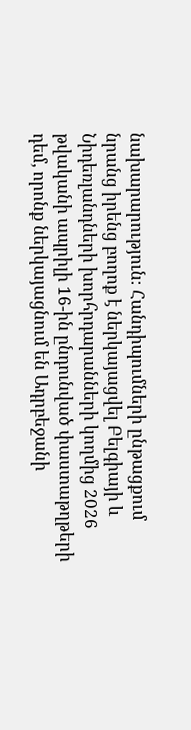նախարարություն։ Հանդիպումների ընթացքում նրանց իրենց բողոք է ներկայացվել Բելգիայի և Նիդեռլանդների խորհրդարանների կողմից 2026 թվականի ապրիլի 16-ին ընդունված փաստաթղթերի դեմ, որոնք ներկայացնում են Ադրբեջանի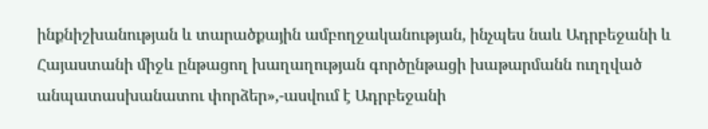ինքնիշխանության և տարածքային ամբողջականության, ինչպես նաև Ադրբեջանի և Հայաստանի միջև ընթացող խաղաղության գործընթացի խաթարմանն ուղղված անպատասխանատու փորձեր»,-ասվում է Ադրբեջանի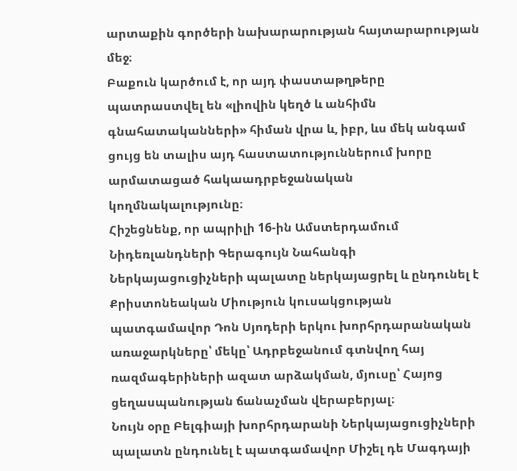արտաքին գործերի նախարարության հայտարարության մեջ։
Բաքուն կարծում է, որ այդ փաստաթղթերը պատրաստվել են «լիովին կեղծ և անհիմն գնահատականների» հիման վրա և, իբր, ևս մեկ անգամ ցույց են տալիս այդ հաստատություններում խորը արմատացած հակաադրբեջանական կողմնակալությունը։
Հիշեցնենք, որ ապրիլի 16-ին Ամստերդամում Նիդեռլանդների Գերագույն Նահանգի Ներկայացուցիչների պալատը ներկայացրել և ընդունել է Քրիստոնեական Միություն կուսակցության պատգամավոր Դոն Սյոդերի երկու խորհրդարանական առաջարկները՝ մեկը՝ Ադրբեջանում գտնվող հայ ռազմագերիների ազատ արձակման, մյուսը՝ Հայոց ցեղասպանության ճանաչման վերաբերյալ։
Նույն օրը Բելգիայի խորհրդարանի Ներկայացուցիչների պալատն ընդունել է պատգամավոր Միշել դե Մագդայի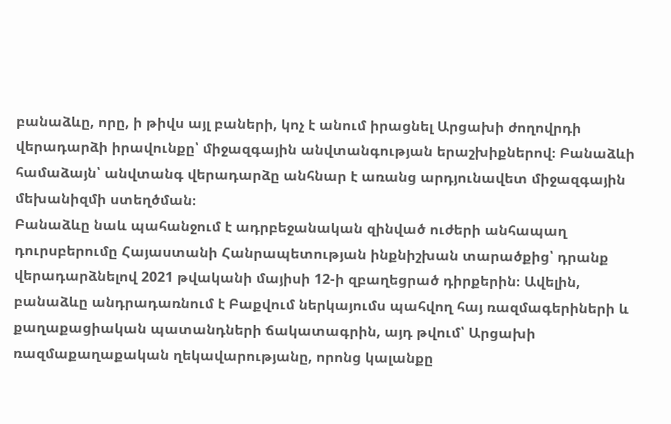բանաձևը, որը, ի թիվս այլ բաների, կոչ է անում իրացնել Արցախի ժողովրդի վերադարձի իրավունքը՝ միջազգային անվտանգության երաշխիքներով։ Բանաձևի համաձայն՝ անվտանգ վերադարձը անհնար է առանց արդյունավետ միջազգային մեխանիզմի ստեղծման։
Բանաձևը նաև պահանջում է ադրբեջանական զինված ուժերի անհապաղ դուրսբերումը Հայաստանի Հանրապետության ինքնիշխան տարածքից՝ դրանք վերադարձնելով 2021 թվականի մայիսի 12-ի զբաղեցրած դիրքերին։ Ավելին, բանաձևը անդրադառնում է Բաքվում ներկայումս պահվող հայ ռազմագերիների և քաղաքացիական պատանդների ճակատագրին, այդ թվում՝ Արցախի ռազմաքաղաքական ղեկավարությանը, որոնց կալանքը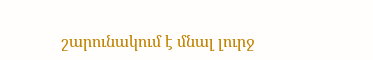շարունակում է մնալ լուրջ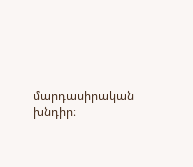մարդասիրական խնդիր։